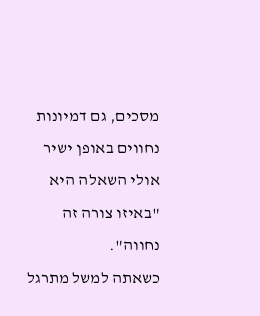מסכים, גם דמיונות נחווים באופן ישיר
אולי השאלה היא "באיזו צורה זה נחווה".
כשאתה למשל מתרגל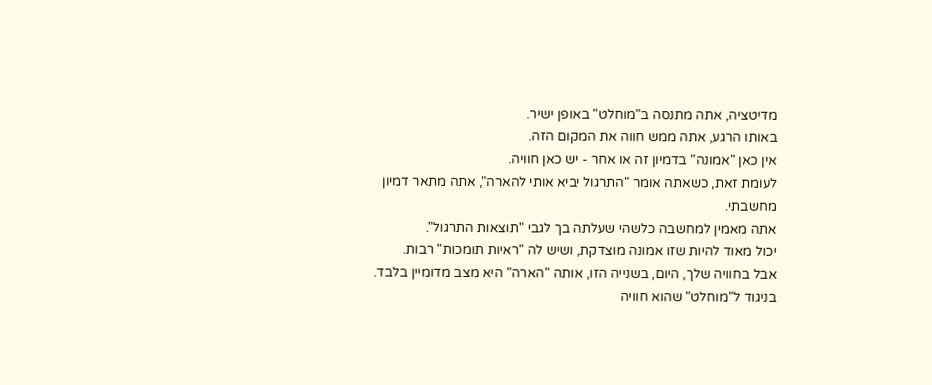מדיטציה, אתה מתנסה ב"מוחלט" באופן ישיר.
באותו הרגע, אתה ממש חווה את המקום הזה.
אין כאן "אמונה" בדמיון זה או אחר - יש כאן חוויה.
לעומת זאת, כשאתה אומר "התרגול יביא אותי להארה", אתה מתאר דמיון מחשבתי.
אתה מאמין למחשבה כלשהי שעלתה בך לגבי "תוצאות התרגול".
יכול מאוד להיות שזו אמונה מוצדקת, ושיש לה "ראיות תומכות" רבות.
אבל בחוויה שלך, היום, בשנייה הזו, אותה "הארה" היא מצב מדומיין בלבד.
בניגוד ל"מוחלט" שהוא חוויה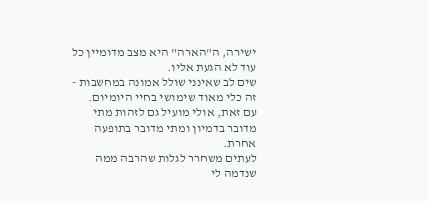ישירה, ה"הארה" היא מצב מדומיין כל עוד לא הגעת אליו.
שים לב שאינני שולל אמונה במחשבות - זה כלי מאוד שימושי בחיי היומיום.
עם זאת, אולי מועיל גם לזהות מתי מדובר בדמיון ומתי מדובר בתופעה אחרת.
לעתים משחרר לגלות שהרבה ממה שנדמה לי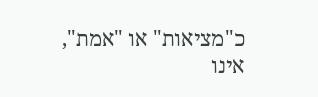כ"מציאות" או "אמת", אינו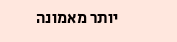יותר מאמונה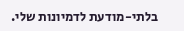בלתי-מודעת לדמיונות שלי.